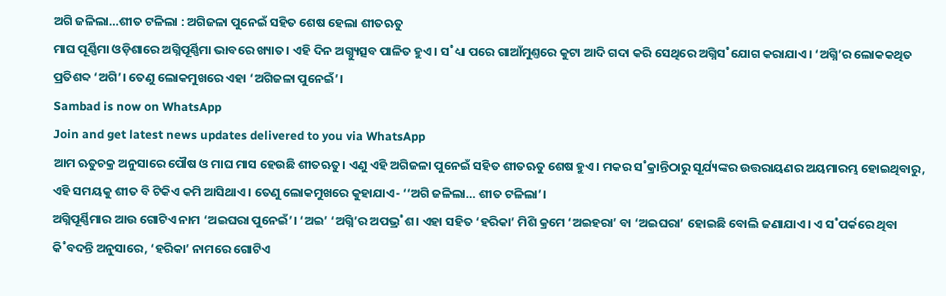ଅଗି ଜଳିଲା…ଶୀତ ଟଳିଲା : ଅଗିଜଳା ପୁନେଇଁ ସହିତ ଶେଷ ହେଲା ଶୀତଋତୁ
ମାଘ ପୂର୍ଣ୍ଣିମା ଓଡ଼ିଶାରେ ଅଗ୍ନିପୂର୍ଣ୍ଣିମା ଭାବରେ ଖ୍ୟାତ। ଏହି ଦିନ ଅଗ୍ନ୍ୟୁତ୍ସବ ପାଳିତ ହୁଏ। ସ˚ଧ୍ୟା ପରେ ଗାଆଁମୁଣ୍ତରେ କୁଟା ଆଦି ଗଦା କରି ସେଥିରେ ଅଗ୍ନିସ˚ଯୋଗ କରାଯାଏ। ‘ଅଗ୍ନି’ର ଲୋକକଥିତ ପ୍ରତିଶବ୍ଦ ‘ଅଗି’। ତେଣୁ ଲୋକମୁଖରେ ଏହା ‘ଅଗିଜଳା ପୁନେଇଁ’।
Sambad is now on WhatsApp
Join and get latest news updates delivered to you via WhatsApp
ଆମ ଋତୁଚକ୍ର ଅନୁସାରେ ପୌଷ ଓ ମାଘ ମାସ ହେଉଛି ଶୀତଋତୁ। ଏଣୁ ଏହି ଅଗିଜଳା ପୁନେଇଁ ସହିତ ଶୀତଋତୁ ଶେଷ ହୁଏ। ମକର ସ˚କ୍ରାନ୍ତିଠାରୁ ସୂର୍ଯ୍ୟଙ୍କର ଉତ୍ତରାୟଣର ଅୟମାରମ୍ଭ ହୋଇଥିବାରୁ, ଏହି ସମୟକୁ ଶୀତ ବି ଟିକିଏ କମି ଆସିଥାଏ। ତେଣୁ ଲୋକମୁଖରେ କୁହାଯାଏ- ‘‘ଅଗି ଜଳିଲା… ଶୀତ ଟଳିଲା’।
ଅଗ୍ନିପୂର୍ଣ୍ଣିମାର ଆଉ ଗୋଟିଏ ନାମ ‘ଅଇଘରା ପୁନେଇଁ’। ‘ଅଇ’ ‘ଅଗ୍ନି’ର ଅପଭ୍ର˚ଶ। ଏହା ସହିତ ‘ହରିକା’ ମିଶି କ୍ରମେ ‘ଅଇହରା’ ବା ‘ଅଇଘରା’ ହୋଇଛି ବୋଲି ଜଣାଯାଏ। ଏ ସ˚ପର୍କରେ ଥିବା କି˚ବଦନ୍ତି ଅନୁସାରେ, ‘ହରିକା’ ନାମରେ ଗୋଟିଏ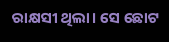ରାକ୍ଷସୀ ଥିଲା। ସେ ଛୋଟ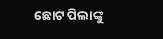ଛୋଟ ପିଲାଙ୍କୁ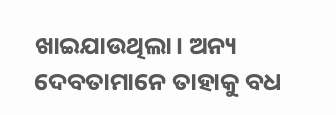ଖାଇଯାଉଥିଲା। ଅନ୍ୟ ଦେବତାମାନେ ତାହାକୁ ବଧ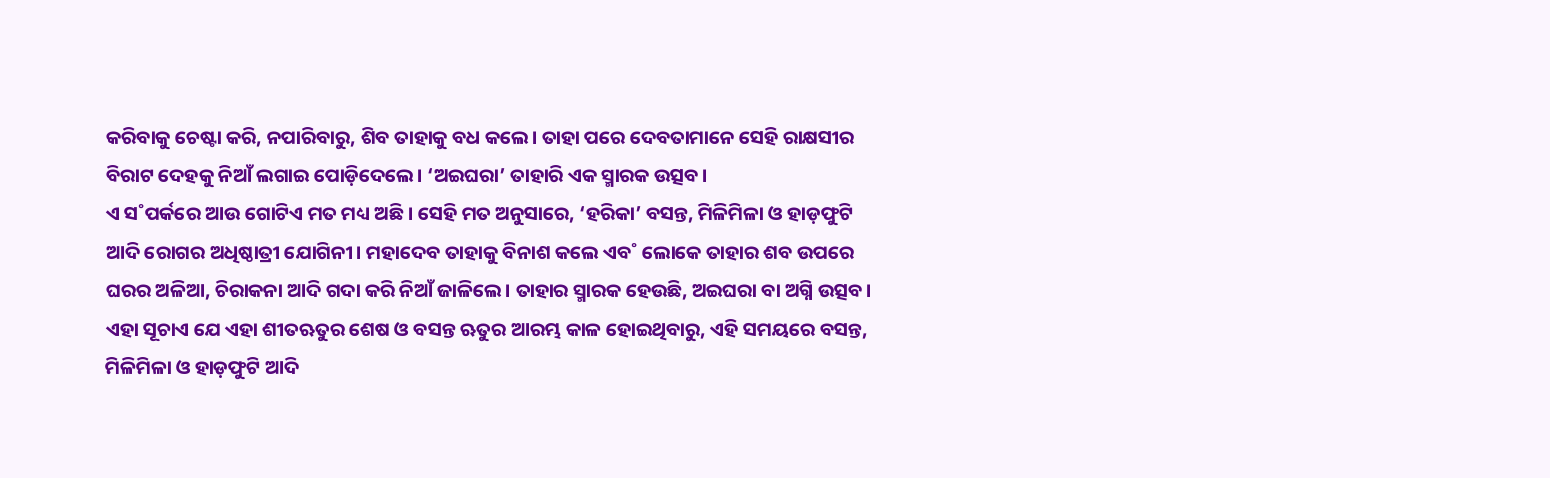କରିବାକୁ ଚେଷ୍ଟା କରି, ନପାରିବାରୁ, ଶିବ ତାହାକୁ ବଧ କଲେ। ତାହା ପରେ ଦେବତାମାନେ ସେହି ରାକ୍ଷସୀର ବିରାଟ ଦେହକୁ ନିଆଁ ଲଗାଇ ପୋଡ଼ିଦେଲେ। ‘ଅଇଘରା’ ତାହାରି ଏକ ସ୍ମାରକ ଉତ୍ସବ।
ଏ ସ˚ପର୍କରେ ଆଉ ଗୋଟିଏ ମତ ମଧ୍ୟ ଅଛି। ସେହି ମତ ଅନୁସାରେ, ‘ହରିକା’ ବସନ୍ତ, ମିଳିମିଳା ଓ ହାଡ଼ଫୁଟି ଆଦି ରୋଗର ଅଧିଷ୍ଠାତ୍ରୀ ଯୋଗିନୀ। ମହାଦେବ ତାହାକୁ ବିନାଶ କଲେ ଏବ˚ ଲୋକେ ତାହାର ଶବ ଉପରେ ଘରର ଅଳିଆ, ଚିରାକନା ଆଦି ଗଦା କରି ନିଆଁ ଜାଳିଲେ। ତାହାର ସ୍ମାରକ ହେଉଛି, ଅଇଘରା ବା ଅଗ୍ନି ଉତ୍ସବ।
ଏହା ସୂଚାଏ ଯେ ଏହା ଶୀତଋତୁର ଶେଷ ଓ ବସନ୍ତ ଋତୁର ଆରମ୍ଭ କାଳ ହୋଇଥିବାରୁ, ଏହି ସମୟରେ ବସନ୍ତ, ମିଳିମିଳା ଓ ହାଡ଼ଫୁଟି ଆଦି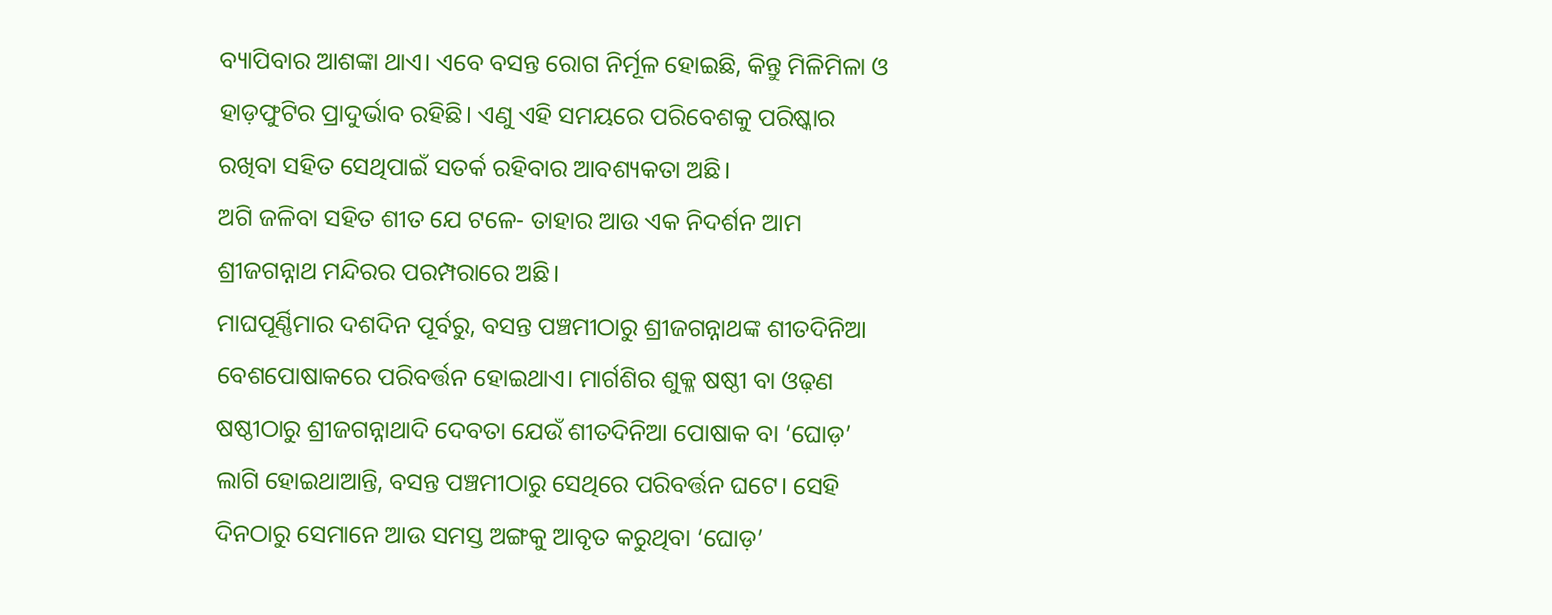ବ୍ୟାପିବାର ଆଶଙ୍କା ଥାଏ। ଏବେ ବସନ୍ତ ରୋଗ ନିର୍ମୂଳ ହୋଇଛି, କିନ୍ତୁ ମିଳିମିଳା ଓ ହାଡ଼ଫୁଟିର ପ୍ରାଦୁର୍ଭାବ ରହିଛି। ଏଣୁ ଏହି ସମୟରେ ପରିବେଶକୁ ପରିଷ୍କାର ରଖିବା ସହିତ ସେଥିପାଇଁ ସତର୍କ ରହିବାର ଆବଶ୍ୟକତା ଅଛି।
ଅଗି ଜଳିବା ସହିତ ଶୀତ ଯେ ଟଳେ- ତାହାର ଆଉ ଏକ ନିଦର୍ଶନ ଆମ ଶ୍ରୀଜଗନ୍ନାଥ ମନ୍ଦିରର ପରମ୍ପରାରେ ଅଛି।
ମାଘପୂର୍ଣ୍ଣିମାର ଦଶଦିନ ପୂର୍ବରୁ, ବସନ୍ତ ପଞ୍ଚମୀଠାରୁ ଶ୍ରୀଜଗନ୍ନାଥଙ୍କ ଶୀତଦିନିଆ ବେଶପୋଷାକରେ ପରିବର୍ତ୍ତନ ହୋଇଥାଏ। ମାର୍ଗଶିର ଶୁକ୍ଳ ଷଷ୍ଠୀ ବା ଓଢ଼ଣ ଷଷ୍ଠୀଠାରୁ ଶ୍ରୀଜଗନ୍ନାଥାଦି ଦେବତା ଯେଉଁ ଶୀତଦିନିଆ ପୋଷାକ ବା ‘ଘୋଡ଼’ ଲାଗି ହୋଇଥାଆନ୍ତି, ବସନ୍ତ ପଞ୍ଚମୀଠାରୁ ସେଥିରେ ପରିବର୍ତ୍ତନ ଘଟେ। ସେହି ଦିନଠାରୁ ସେମାନେ ଆଉ ସମସ୍ତ ଅଙ୍ଗକୁ ଆବୃତ କରୁଥିବା ‘ଘୋଡ଼’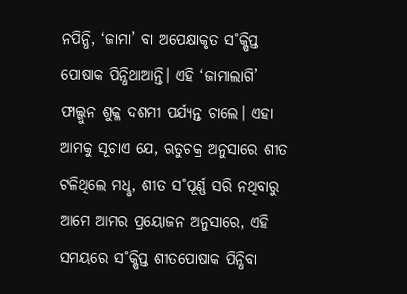ନପିନ୍ଧି, ‘ଜାମା’ ବା ଅପେକ୍ଷାକୃତ ସ˚କ୍ଷିପ୍ତ ପୋଷାକ ପିନ୍ଧିଥାଆନ୍ତି। ଏହି ‘ଜାମାଲାଗି’ ଫାଲ୍ଗୁନ ଶୁକ୍ଳ ଦଶମୀ ପର୍ଯ୍ୟନ୍ତ ଚାଲେ। ଏହା ଆମକୁ ସୂଚାଏ ଯେ, ଋତୁଚକ୍ର ଅନୁସାରେ ଶୀତ ଟଳିଥିଲେ ମଧୢ, ଶୀତ ସ˚ପୂର୍ଣ୍ଣ ସରି ନଥିବାରୁ ଆମେ ଆମର ପ୍ରୟୋଜନ ଅନୁସାରେ, ଏହି ସମୟରେ ସ˚କ୍ଷିପ୍ତ ଶୀତପୋଷାକ ପିନ୍ଧିବା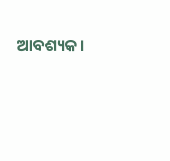ଆବଶ୍ୟକ।